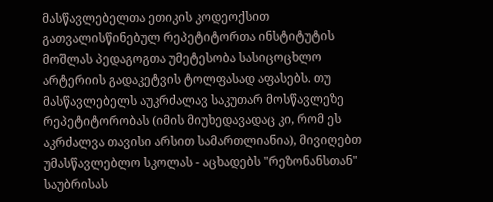მასწავლებელთა ეთიკის კოდეოქსით გათვალისწინებულ რეპეტიტორთა ინსტიტუტის მოშლას პედაგოგთა უმეტესობა სასიცოცხლო არტერიის გადაკეტვის ტოლფასად აფასებს. თუ მასწავლებელს აუკრძალავ საკუთარ მოსწავლეზე რეპეტიტორობას (იმის მიუხედავადაც კი, რომ ეს აკრძალვა თავისი არსით სამართლიანია), მივიღებთ უმასწავლებლო სკოლას - აცხადებს "რეზონანსთან" საუბრისას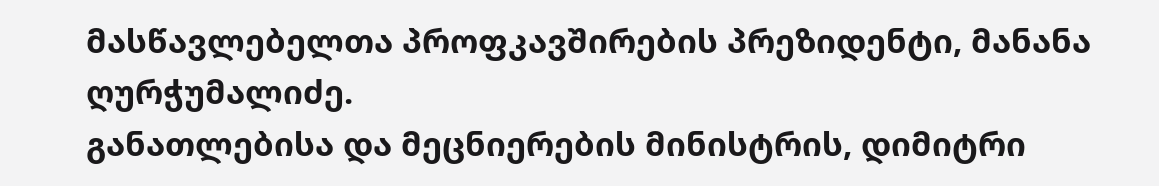მასწავლებელთა პროფკავშირების პრეზიდენტი, მანანა ღურჭუმალიძე.
განათლებისა და მეცნიერების მინისტრის, დიმიტრი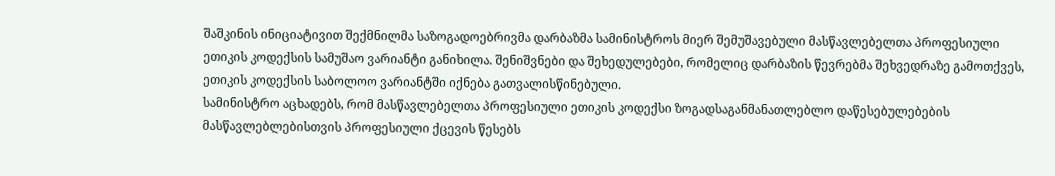შაშკინის ინიციატივით შექმნილმა საზოგადოებრივმა დარბაზმა სამინისტროს მიერ შემუშავებული მასწავლებელთა პროფესიული ეთიკის კოდექსის სამუშაო ვარიანტი განიხილა. შენიშვნები და შეხედულებები, რომელიც დარბაზის წევრებმა შეხვედრაზე გამოთქვეს, ეთიკის კოდექსის საბოლოო ვარიანტში იქნება გათვალისწინებული.
სამინისტრო აცხადებს, რომ მასწავლებელთა პროფესიული ეთიკის კოდექსი ზოგადსაგანმანათლებლო დაწესებულებების მასწავლებლებისთვის პროფესიული ქცევის წესებს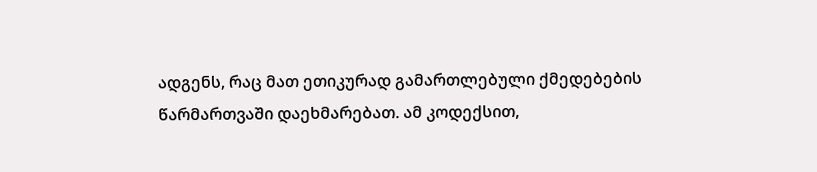ადგენს, რაც მათ ეთიკურად გამართლებული ქმედებების წარმართვაში დაეხმარებათ. ამ კოდექსით,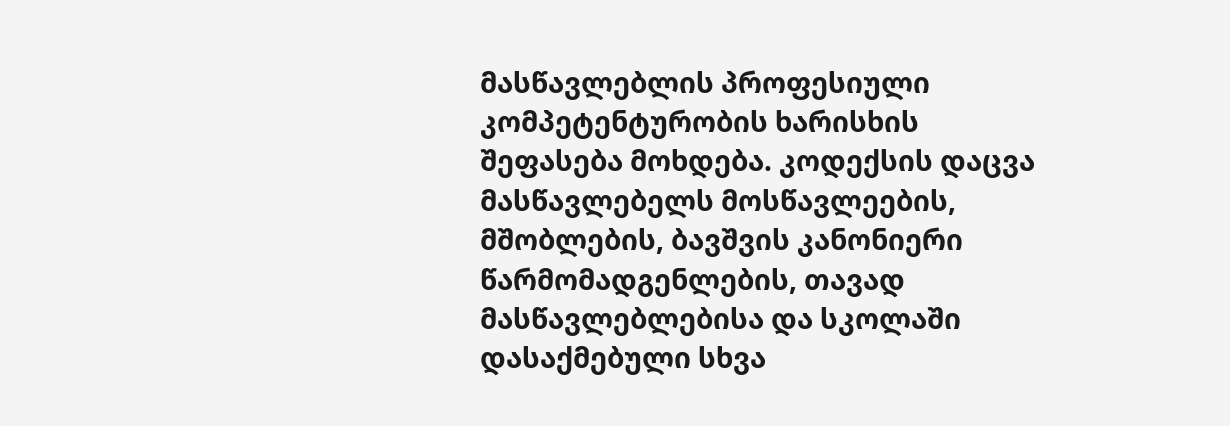მასწავლებლის პროფესიული კომპეტენტურობის ხარისხის შეფასება მოხდება. კოდექსის დაცვა მასწავლებელს მოსწავლეების, მშობლების, ბავშვის კანონიერი წარმომადგენლების, თავად მასწავლებლებისა და სკოლაში დასაქმებული სხვა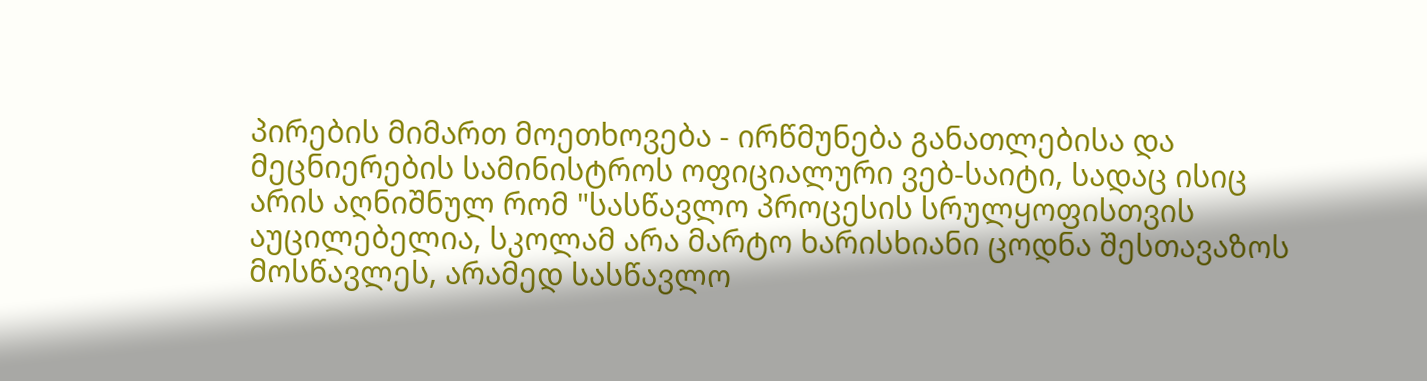პირების მიმართ მოეთხოვება - ირწმუნება განათლებისა და მეცნიერების სამინისტროს ოფიციალური ვებ-საიტი, სადაც ისიც არის აღნიშნულ რომ "სასწავლო პროცესის სრულყოფისთვის აუცილებელია, სკოლამ არა მარტო ხარისხიანი ცოდნა შესთავაზოს მოსწავლეს, არამედ სასწავლო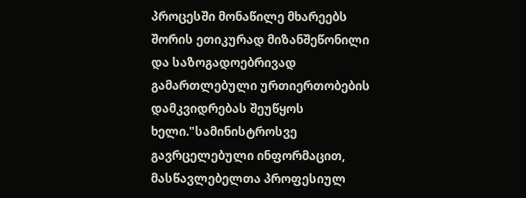პროცესში მონაწილე მხარეებს შორის ეთიკურად მიზანშეწონილი და საზოგადოებრივად გამართლებული ურთიერთობების დამკვიდრებას შეუწყოს ხელი."სამინისტროსვე გავრცელებული ინფორმაცით, მასწავლებელთა პროფესიულ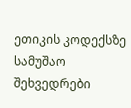ეთიკის კოდექსზე სამუშაო შეხვედრები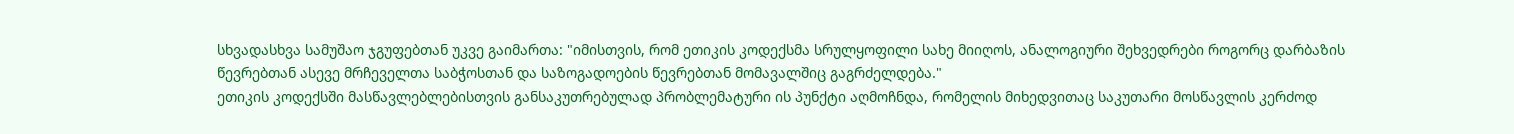სხვადასხვა სამუშაო ჯგუფებთან უკვე გაიმართა: "იმისთვის, რომ ეთიკის კოდექსმა სრულყოფილი სახე მიიღოს, ანალოგიური შეხვედრები როგორც დარბაზის წევრებთან ასევე მრჩეველთა საბჭოსთან და საზოგადოების წევრებთან მომავალშიც გაგრძელდება."
ეთიკის კოდექსში მასწავლებლებისთვის განსაკუთრებულად პრობლემატური ის პუნქტი აღმოჩნდა, რომელის მიხედვითაც საკუთარი მოსწავლის კერძოდ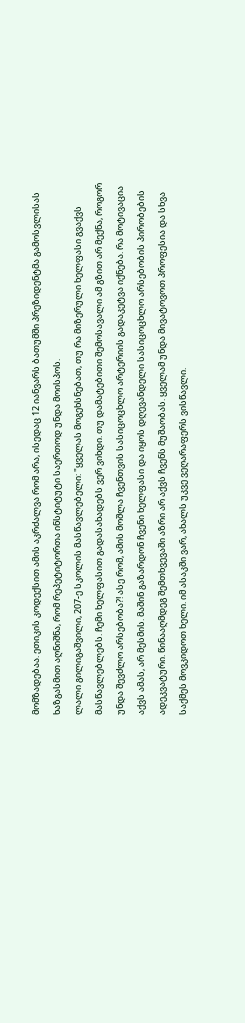მომზადებაა. ეთიკის კოდექსით ამის აკრძალვა რომ არა, ისედაც 12 იანვარს ბათუმში პრეზიდენტმა გამოსვლისას ხაზგასმით აღნიშნა, რომ რეპეტიტორთა ინსტიტუტი საერთოდ უნდა მოისპოს.
ლალი გილიგაშვილი, 207-ე სკოლის მასწავლებელი: "ყველას მოგეხსნებათ, თუ რა მიზერული ხელფასი გვაქვს მასწავლებლებს. ჩემი ხელფასით გადასახადებს ვერ ვიხდი. თუ დამატებითი შემოსავალი ამ გზით არ მექნა, როგორ უნდა შევძლო არსებობა?! ასე რომ, ამის მოშლა ჩვენთვის სასიცოცხლო არტერიის გადაკეტვა იქნება. რა მოტივაცია აქვს ამას, არ მესმის. მაშინ გაზარდონ ჩვენი ხელფასი და იყოს დღევანდელი სასიცოცხლო არსებობის პირობების ადეკვატური. წინააღმდეგ შემთხვევაში აზრი არ აქვს ჩვენს მუშაობას. ყველამ უნდა მივატოვოთ პროფესია და სხვა საქმეს მოვკიდოთ ხელი. იმ ასაკში ვარ, ახალს უკვე ვეღარაფერს ვისწავლი.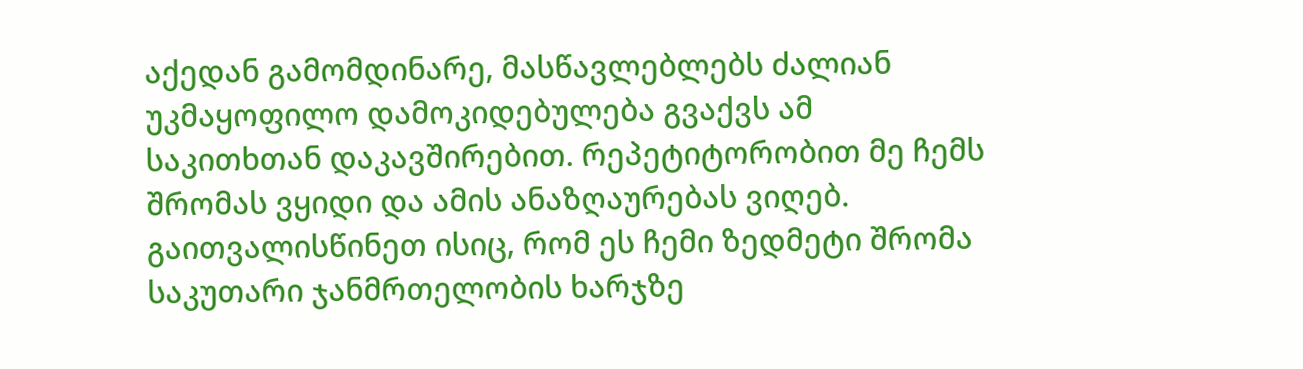აქედან გამომდინარე, მასწავლებლებს ძალიან უკმაყოფილო დამოკიდებულება გვაქვს ამ საკითხთან დაკავშირებით. რეპეტიტორობით მე ჩემს შრომას ვყიდი და ამის ანაზღაურებას ვიღებ. გაითვალისწინეთ ისიც, რომ ეს ჩემი ზედმეტი შრომა საკუთარი ჯანმრთელობის ხარჯზე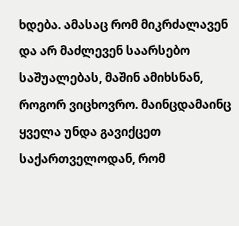ხდება. ამასაც რომ მიკრძალავენ და არ მაძლევენ საარსებო საშუალებას, მაშინ ამიხსნან, როგორ ვიცხოვრო. მაინცდამაინც ყველა უნდა გავიქცეთ საქართველოდან, რომ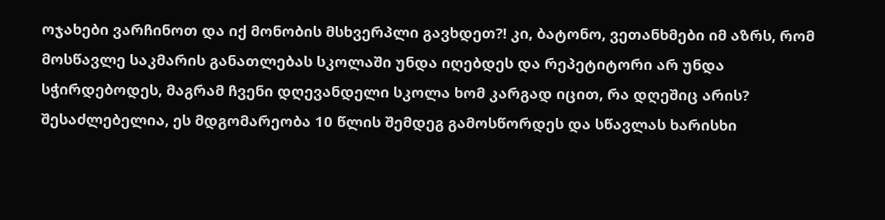ოჯახები ვარჩინოთ და იქ მონობის მსხვერპლი გავხდეთ?! კი, ბატონო, ვეთანხმები იმ აზრს, რომ მოსწავლე საკმარის განათლებას სკოლაში უნდა იღებდეს და რეპეტიტორი არ უნდა სჭირდებოდეს, მაგრამ ჩვენი დღევანდელი სკოლა ხომ კარგად იცით, რა დღეშიც არის? შესაძლებელია, ეს მდგომარეობა 10 წლის შემდეგ გამოსწორდეს და სწავლას ხარისხი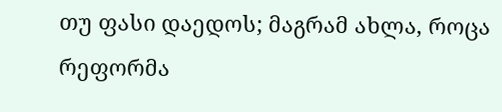თუ ფასი დაედოს; მაგრამ ახლა, როცა რეფორმა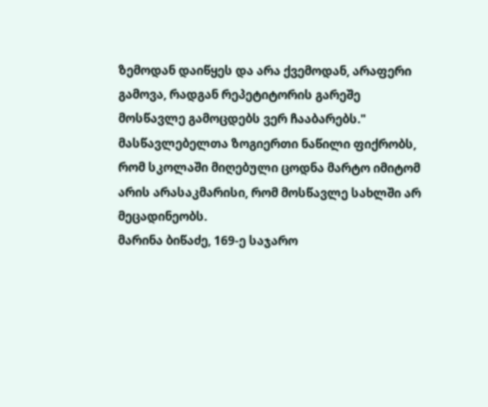ზემოდან დაიწყეს და არა ქვემოდან, არაფერი გამოვა, რადგან რეპეტიტორის გარეშე მოსწავლე გამოცდებს ვერ ჩააბარებს."
მასწავლებელთა ზოგიერთი ნაწილი ფიქრობს, რომ სკოლაში მიღებული ცოდნა მარტო იმიტომ არის არასაკმარისი, რომ მოსწავლე სახლში არ მეცადინეობს.
მარინა ბიწაძე, 169-ე საჯარო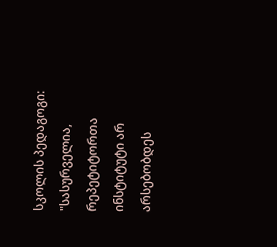სკოლის პედაგოგი: "სასურველია, რეპეტიტორთა ინსტიტუტი არ არსებობდეს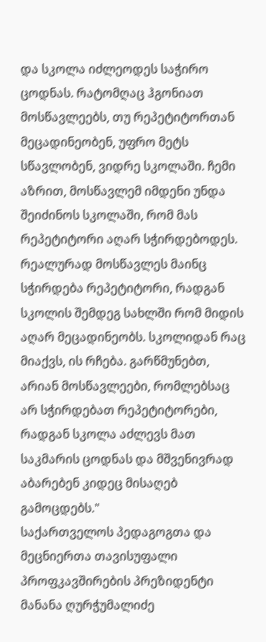და სკოლა იძლეოდეს საჭირო ცოდნას. რატომღაც ჰგონიათ მოსწავლეებს, თუ რეპეტიტორთან მეცადინეობენ, უფრო მეტს სწავლობენ, ვიდრე სკოლაში. ჩემი აზრით, მოსწავლემ იმდენი უნდა შეიძინოს სკოლაში, რომ მას რეპეტიტორი აღარ სჭირდებოდეს. რეალურად მოსწავლეს მაინც სჭირდება რეპეტიტორი, რადგან სკოლის შემდეგ სახლში რომ მიდის აღარ მეცადინეობს. სკოლიდან რაც მიაქვს, ის რჩება. გარწმუნებთ, არიან მოსწავლეები, რომლებსაც არ სჭირდებათ რეპეტიტორები, რადგან სკოლა აძლევს მათ საკმარის ცოდნას და მშვენივრად აბარებენ კიდეც მისაღებ გამოცდებს."
საქართველოს პედაგოგთა და მეცნიერთა თავისუფალი პროფკავშირების პრეზიდენტი მანანა ღურჭუმალიძე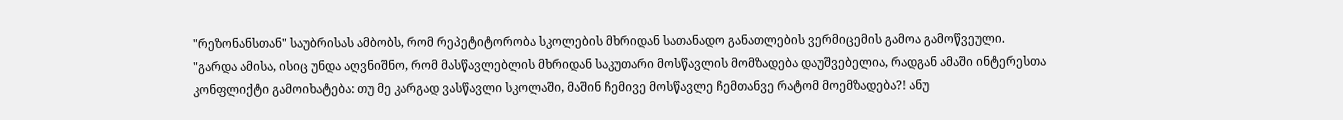"რეზონანსთან" საუბრისას ამბობს, რომ რეპეტიტორობა სკოლების მხრიდან სათანადო განათლების ვერმიცემის გამოა გამოწვეული.
"გარდა ამისა, ისიც უნდა აღვნიშნო, რომ მასწავლებლის მხრიდან საკუთარი მოსწავლის მომზადება დაუშვებელია, რადგან ამაში ინტერესთა კონფლიქტი გამოიხატება: თუ მე კარგად ვასწავლი სკოლაში, მაშინ ჩემივე მოსწავლე ჩემთანვე რატომ მოემზადება?! ანუ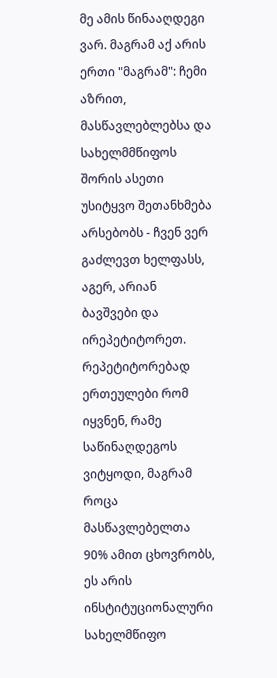მე ამის წინააღდეგი ვარ. მაგრამ აქ არის ერთი "მაგრამ": ჩემი აზრით, მასწავლებლებსა და სახელმმწიფოს შორის ასეთი უსიტყვო შეთანხმება არსებობს - ჩვენ ვერ გაძლევთ ხელფასს, აგერ, არიან ბავშვები და ირეპეტიტორეთ. რეპეტიტორებად ერთეულები რომ იყვნენ, რამე საწინაღდეგოს ვიტყოდი, მაგრამ როცა მასწავლებელთა 90% ამით ცხოვრობს, ეს არის ინსტიტუციონალური სახელმწიფო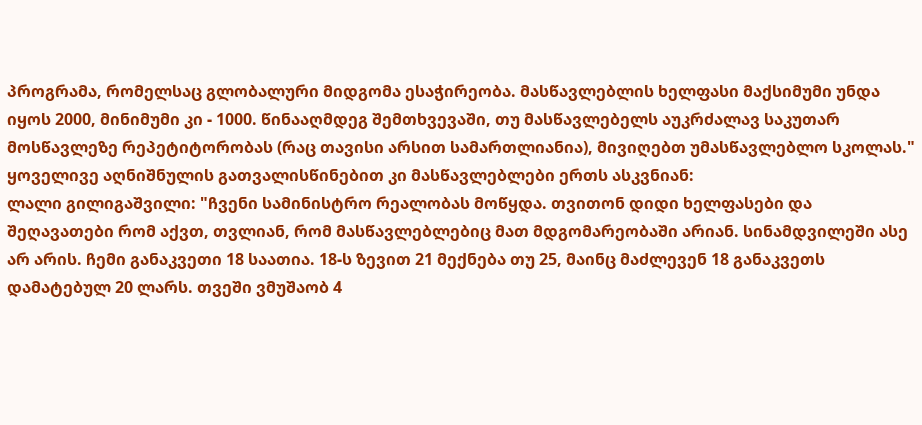პროგრამა, რომელსაც გლობალური მიდგომა ესაჭირეობა. მასწავლებლის ხელფასი მაქსიმუმი უნდა იყოს 2000, მინიმუმი კი - 1000. წინააღმდეგ შემთხვევაში, თუ მასწავლებელს აუკრძალავ საკუთარ მოსწავლეზე რეპეტიტორობას (რაც თავისი არსით სამართლიანია), მივიღებთ უმასწავლებლო სკოლას."
ყოველივე აღნიშნულის გათვალისწინებით კი მასწავლებლები ერთს ასკვნიან:
ლალი გილიგაშვილი: "ჩვენი სამინისტრო რეალობას მოწყდა. თვითონ დიდი ხელფასები და შეღავათები რომ აქვთ, თვლიან, რომ მასწავლებლებიც მათ მდგომარეობაში არიან. სინამდვილეში ასე არ არის. ჩემი განაკვეთი 18 საათია. 18-ს ზევით 21 მექნება თუ 25, მაინც მაძლევენ 18 განაკვეთს დამატებულ 20 ლარს. თვეში ვმუშაობ 4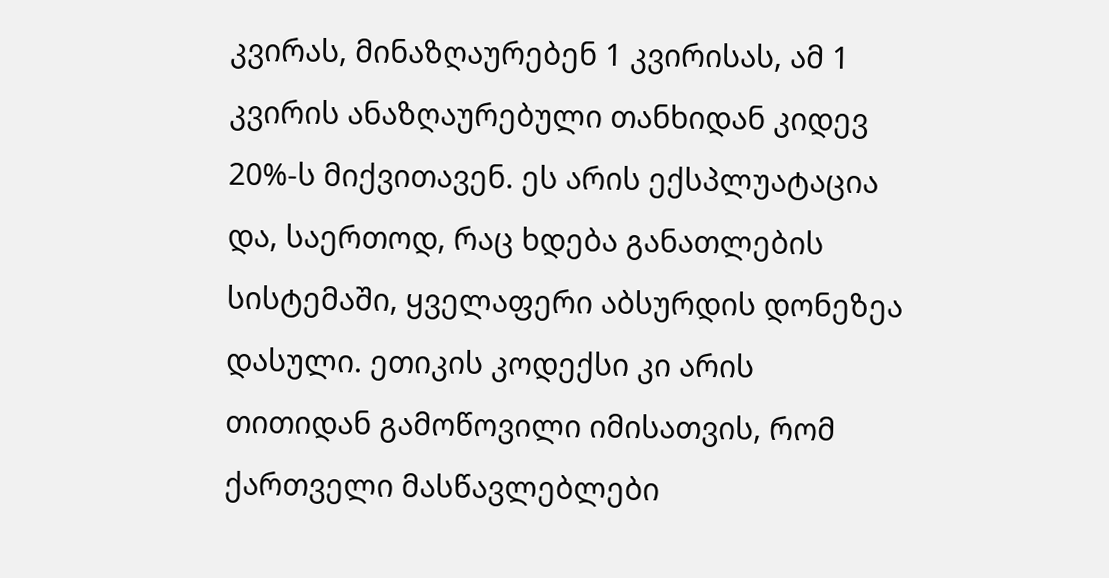კვირას, მინაზღაურებენ 1 კვირისას, ამ 1 კვირის ანაზღაურებული თანხიდან კიდევ 20%-ს მიქვითავენ. ეს არის ექსპლუატაცია და, საერთოდ, რაც ხდება განათლების სისტემაში, ყველაფერი აბსურდის დონეზეა დასული. ეთიკის კოდექსი კი არის თითიდან გამოწოვილი იმისათვის, რომ ქართველი მასწავლებლები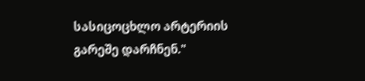სასიცოცხლო არტერიის გარეშე დარჩნენ."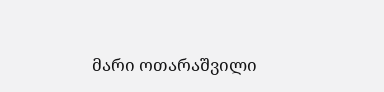მარი ოთარაშვილი